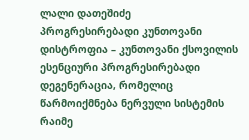ლალი დათეშიძე
პროგრესირებადი კუნთოვანი დისტროფია – კუნთოვანი ქსოვილის ესენციური პროგრესირებადი დეგენერაცია, რომელიც წარმოიქმნება ნერვული სისტემის რაიმე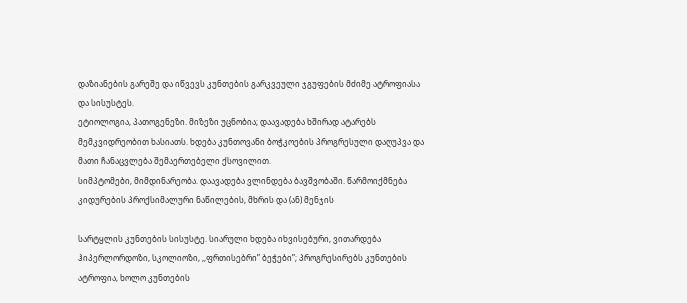დაზიანების გარეშე და იწვევს კუნთების გარკვეული ჯგუფების მძიმე ატროფიასა და სისუსტეს.
ეტიოლოგია, პათოგენეზი. მიზეზი უცნობია; დაავადება ხშირად ატარებს მემკვიდრეობით ხასიათს. ხდება კუნთოვანი ბოჭკოების პროგრესული დაღუპვა და მათი ჩანაცვლება შემაერთებელი ქსოვილით.
სიმპტომები, მიმდინარეობა. დაავადება ვლინდება ბავშვობაში. წარმოიქმნება კიდურების პროქსიმალური ნაწილების, მხრის და (ან) მენჯის

სარტყლის კუნთების სისუსტე. სიარული ხდება იხვისებური, ვითარდება ჰიპერლორდოზი, სკოლიოზი, ,,ფრთისებრი” ბეჭები”; პროგრესირებს კუნთების ატროფია, ხოლო კუნთების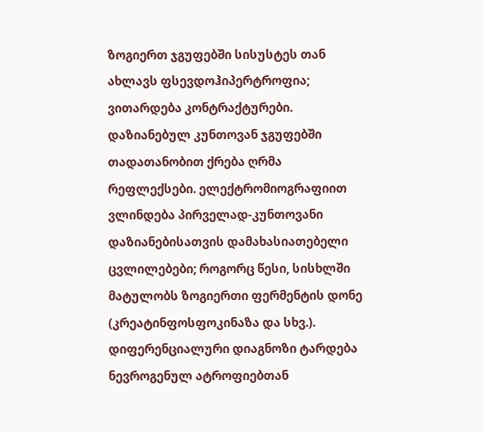ზოგიერთ ჯგუფებში სისუსტეს თან ახლავს ფსევდოჰიპერტროფია; ვითარდება კონტრაქტურები. დაზიანებულ კუნთოვან ჯგუფებში თადათანობით ქრება ღრმა რეფლექსები. ელექტრომიოგრაფიით ვლინდება პირველად-კუნთოვანი დაზიანებისათვის დამახასიათებელი ცვლილებები; როგორც წესი, სისხლში მატულობს ზოგიერთი ფერმენტის დონე (კრეატინფოსფოკინაზა და სხვ.). დიფერენციალური დიაგნოზი ტარდება ნევროგენულ ატროფიებთან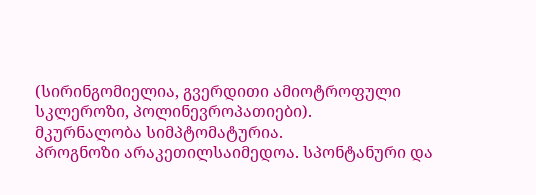(სირინგომიელია, გვერდითი ამიოტროფული სკლეროზი, პოლინევროპათიები).
მკურნალობა სიმპტომატურია.
პროგნოზი არაკეთილსაიმედოა. სპონტანური და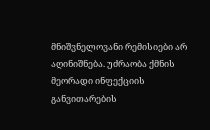მნიშვნელოვანი რემისიები არ აღინიშნება. უძრაობა ქმნის მეორადი ინფექციის განვითარების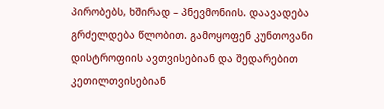პირობებს, ხშირად – პნევმონიის. დაავადება გრძელდება წლობით. გამოყოფენ კუნთოვანი დისტროფიის ავთვისებიან და შედარებით კეთილთვისებიან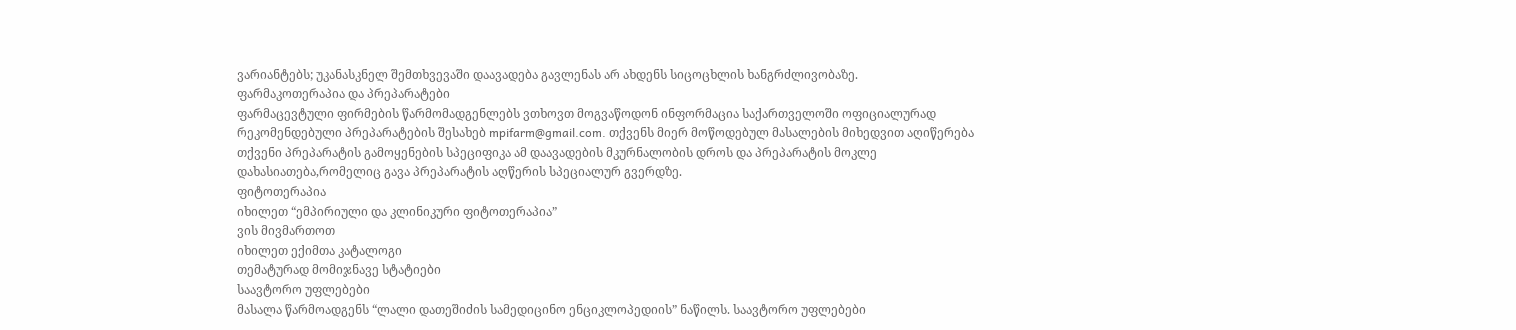ვარიანტებს; უკანასკნელ შემთხვევაში დაავადება გავლენას არ ახდენს სიცოცხლის ხანგრძლივობაზე.
ფარმაკოთერაპია და პრეპარატები
ფარმაცევტული ფირმების წარმომადგენლებს ვთხოვთ მოგვაწოდონ ინფორმაცია საქართველოში ოფიციალურად რეკომენდებული პრეპარატების შესახებ mpifarm@gmail.com. თქვენს მიერ მოწოდებულ მასალების მიხედვით აღიწერება თქვენი პრეპარატის გამოყენების სპეციფიკა ამ დაავადების მკურნალობის დროს და პრეპარატის მოკლე დახასიათება,რომელიც გავა პრეპარატის აღწერის სპეციალურ გვერდზე.
ფიტოთერაპია
იხილეთ “ემპირიული და კლინიკური ფიტოთერაპია”
ვის მივმართოთ
იხილეთ ექიმთა კატალოგი
თემატურად მომიჯნავე სტატიები
საავტორო უფლებები
მასალა წარმოადგენს “ლალი დათეშიძის სამედიცინო ენციკლოპედიის” ნაწილს. საავტორო უფლებები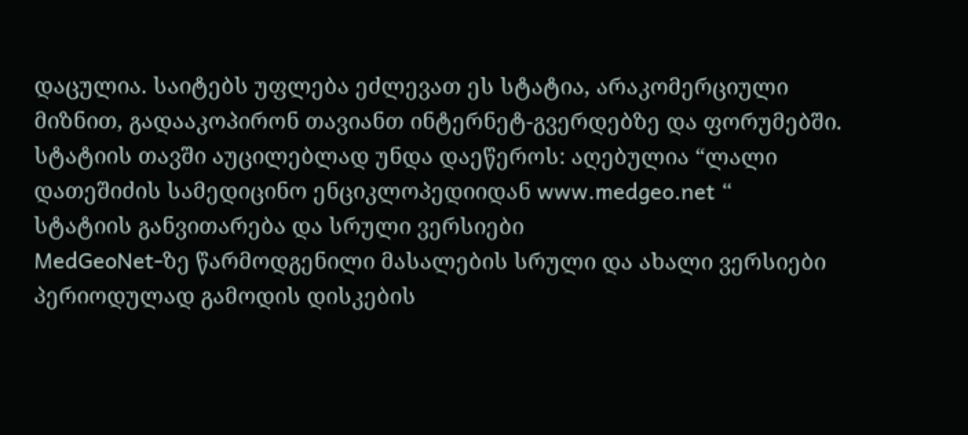დაცულია. საიტებს უფლება ეძლევათ ეს სტატია, არაკომერციული მიზნით, გადააკოპირონ თავიანთ ინტერნეტ-გვერდებზე და ფორუმებში. სტატიის თავში აუცილებლად უნდა დაეწეროს: აღებულია “ლალი დათეშიძის სამედიცინო ენციკლოპედიიდან www.medgeo.net “
სტატიის განვითარება და სრული ვერსიები
MedGeoNet-ზე წარმოდგენილი მასალების სრული და ახალი ვერსიები პერიოდულად გამოდის დისკების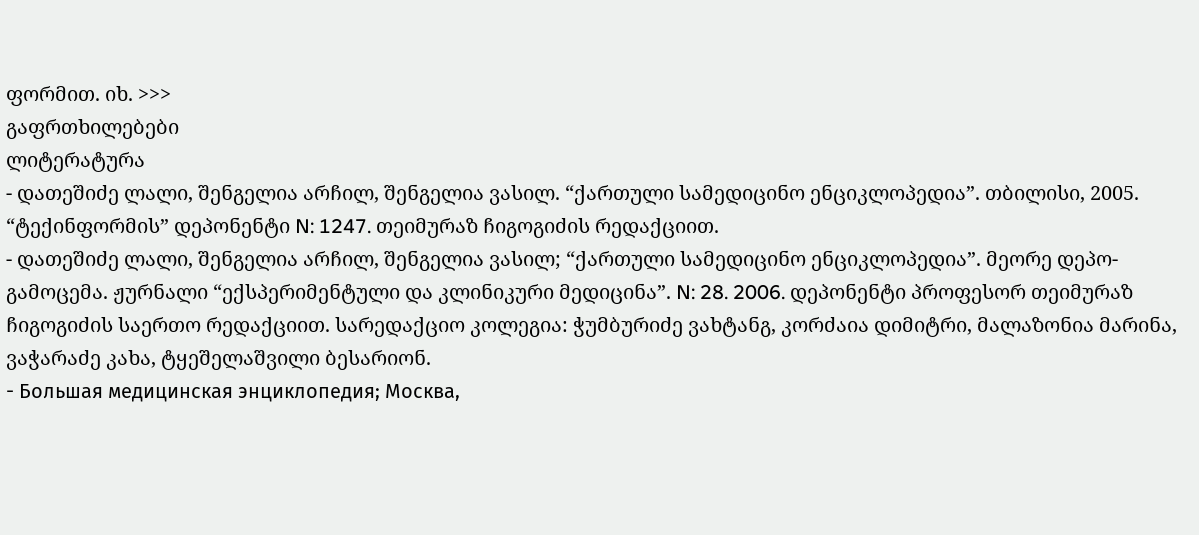ფორმით. იხ. >>>
გაფრთხილებები
ლიტერატურა
- დათეშიძე ლალი, შენგელია არჩილ, შენგელია ვასილ. “ქართული სამედიცინო ენციკლოპედია”. თბილისი, 2005. “ტექინფორმის” დეპონენტი N: 1247. თეიმურაზ ჩიგოგიძის რედაქციით.
- დათეშიძე ლალი, შენგელია არჩილ, შენგელია ვასილ; “ქართული სამედიცინო ენციკლოპედია”. მეორე დეპო-გამოცემა. ჟურნალი “ექსპერიმენტული და კლინიკური მედიცინა”. N: 28. 2006. დეპონენტი პროფესორ თეიმურაზ ჩიგოგიძის საერთო რედაქციით. სარედაქციო კოლეგია: ჭუმბურიძე ვახტანგ, კორძაია დიმიტრი, მალაზონია მარინა, ვაჭარაძე კახა, ტყეშელაშვილი ბესარიონ.
- Большая медицинская энциклопедия; Москва,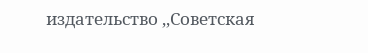издательство ,,Советская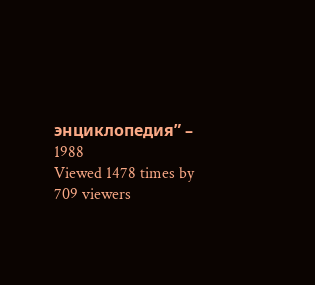энциклопедия” – 1988
Viewed 1478 times by 709 viewers